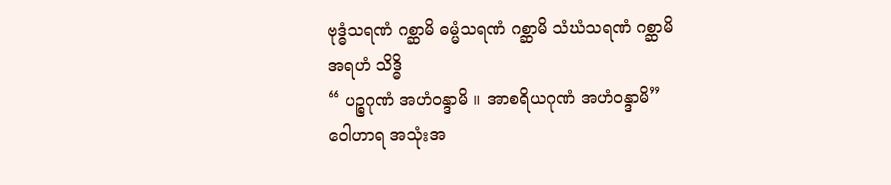ဗုဒ္ဓံသရဏံ ဂစ္ဆာမိ ဓမ္မံသရဏံ ဂစ္ဆာမိ သံဃံသရဏံ ဂစ္ဆာမိ
အရဟံ သိဒ္ဓိ
“ ပဉ္စဂုဏံ အဟံဝန္ဒာမိ ။ အာစရိယဂုဏံ အဟံဝန္ဒာမိ”
ဝေါဟာရ အသုံးအ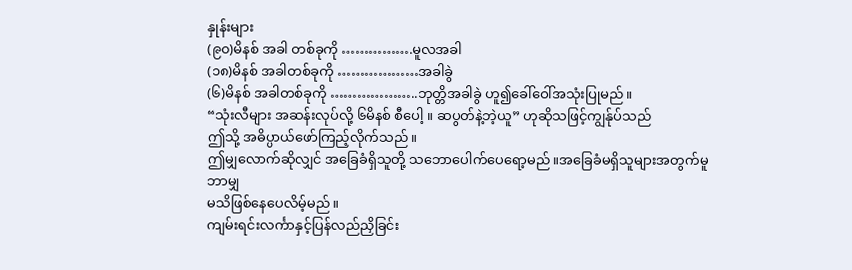နှုန်းများ
(၉၀)မိနစ် အခါ တစ်ခုကို …………….မူလအခါ
(၁၈)မိနစ် အခါတစ်ခုကို ………………အခါခွဲ
(၆)မိနစ် အခါတစ်ခုကို ………………..ဘုတ္တိအခါခွဲ ဟူ၍ခေါ်ဝေါ်အသုံးပြုမည်။
“သုံးလီများ အဆန်းလုပ်လို့ ၆မိနစ် စီပေါ့ ။ ဆပွတ်နဲ့ဘဲ့ယူ” ဟုဆိုသဖြင့်ကျွန်ုပ်သည်
ဤသို့ အဓိပ္ပာယ်ဖော်ကြည့်လိုက်သည်။
ဤမျှလောက်ဆိုလျှင် အခြေခံရှိသူတို့ သဘောပေါက်ပေရော့မည်။အခြေခံမရှိသူများအတွက်မူဘာမျှ
မသိဖြစ်နေပေလိမ့်မည်။
ကျမ်းရင်းလင်္ကာနှင့်ပြန်လည်ညှိခြင်း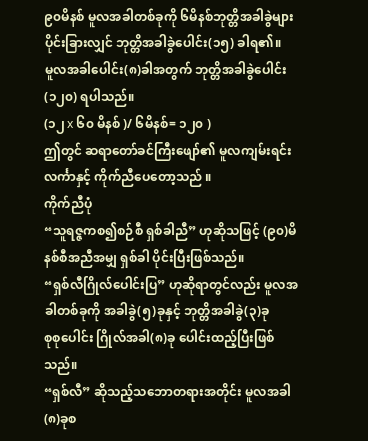၉၀မိနစ် မူလအခါတစ်ခုကို ၆မိနစ်ဘုတ္တိအခါခွဲများ ပိုင်းခြားလျှင် ဘုတ္တိအခါခွဲပေါင်း(၁၅) ခါရ၏။
မူလအခါပေါင်း(၈)ခါအတွက် ဘုတ္တိအခါခွဲပေါင်း(၁၂၀) ရပါသည်။
(၁၂ x ၆၀ မိနစ် )/ ၆မိနစ်= ၁၂၀ )
ဤတွင် ဆရာတော်ခင်ကြီးဖျော်၏ မူလကျမ်းရင်းလင်္ကာနှင့် ကိုက်ညီပေတော့သည် ။
ကိုက်ညီပုံ
“သူရဇ္ဇကစ၍စဉ်စီ ရှစ်ခါညီ” ဟုဆိုသဖြင့် (၉၀)မိနစ်စီအညီအမျှ ရှစ်ခါ ပိုင်းပြီးဖြစ်သည်။
“ရှစ်လီဂြိုလ်ပေါင်းပြ” ဟုဆိုရာတွင်လည်း မူလအခါတစ်ခုကို အခါခွဲ(၅)ခုနှင့် ဘုတ္တိအခါခွဲ(၃)ခု
စုစုပေါင်း ဂြိုလ်အခါ(၈)ခု ပေါင်းထည့်ပြီးဖြစ်သည်။
“ရှစ်လီ” ဆိုသည့်သဘောတရားအတိုင်း မူလအခါ(၈)ခုစ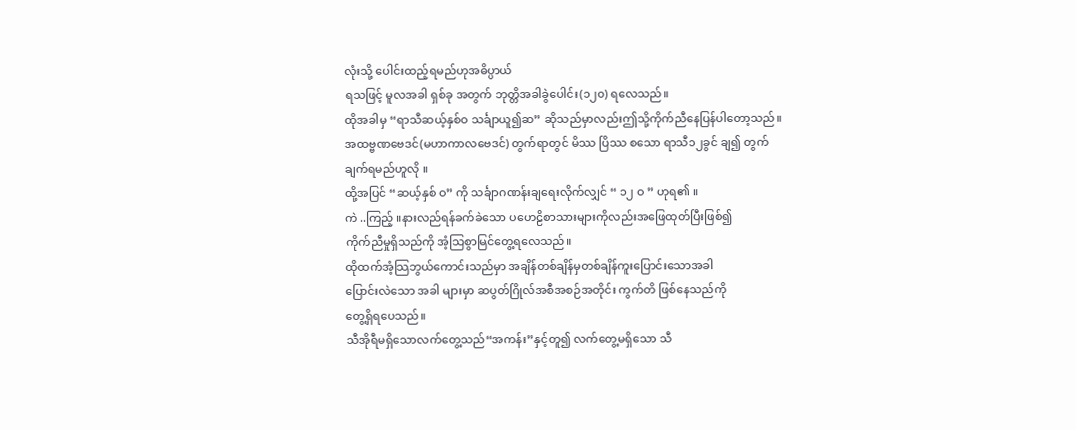လုံးသို့ ပေါင်းထည့်ရမည်ဟုအဓိပ္ပာယ်
ရသဖြင့် မူလအခါ ရှစ်ခု အတွက် ဘုတ္တိအခါခွဲပေါင်း(၁၂၀) ရလေသည်။
ထိုအခါမှ “ရာသီဆယ့်နှစ်ဝ သင်္ချာယူ၍ဆ” ဆိုသည်မှာလည်းဤသို့ကိုက်ညီနေပြန်ပါတော့သည်။
အထဗ္ဗဏဗေဒင်(မဟာကာလဗေဒင်) တွက်ရာတွင် မိဿ ပြိဿ စသော ရာသီ၁၂ခွင် ချ၍ တွက်
ချက်ရမည်ဟူလို ။
ထို့အပြင် “ဆယ့်နှစ် ဝ” ကို သင်္ချာဂဏန်းချရေးလိုက်လျှင် “ ၁၂ ဝ ” ဟုရ၏ ။
ကဲ ..ကြည့် ။နားလည်ရန်ခက်ခဲသော ပဟေဠိစာသားများကိုလည်းအဖြေထုတ်ပြီးဖြစ်၍
ကိုက်ညီမှုရှိသည်ကို အံ့သြစွာမြင်တွေ့ရလေသည်။
ထိုထက်အံ့သြဘွယ်ကောင်းသည်မှာ အချိန်တစ်ချိန်မှတစ်ချိန်ကူးပြောင်းသောအခါ
ပြောင်းလဲသော အခါ များမှာ ဆပွတ်ဂြိုလ်အစီအစဉ်အတိုင်း ကွက်တိ ဖြစ်နေသည်ကို
တွေ့ရှိရပေသည်။
သီအိုရီမရှိသောလက်တွေ့သည်“အကန်း”နှင့်တူ၍ လက်တွေ့မရှိသော သီ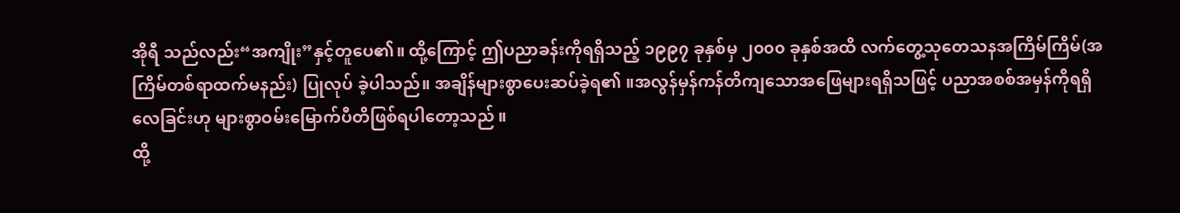အိုရီ သည်လည်း“အကျိုး”နှင့်တူပေ၏။ ထို့ကြောင့် ဤပညာခန်းကိုရရှိသည့် ၁၉၉၇ ခုနှစ်မှ ၂၀၀၀ ခုနှစ်အထိ လက်တွေ့သုတေသနအကြိမ်ကြိမ်(အကြိမ်တစ်ရာထက်မနည်း) ပြုလုပ် ခဲ့ပါသည်။ အချိန်များစွာပေးဆပ်ခဲ့ရ၏ ။အလွန်မှန်ကန်တိကျသောအဖြေများရရှိသဖြင့် ပညာအစစ်အမှန်ကိုရရှိလေခြင်းဟု များစွာဝမ်းမြောက်ပီတိဖြစ်ရပါတော့သည် ။
ထို့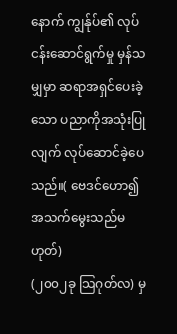နောက် ကျွန်ုပ်၏ လုပ်ငန်းဆောင်ရွက်မှု မှန်သမျှမှာ ဆရာအရှင်ပေးခဲ့သော ပညာကိုအသုံးပြုလျက် လုပ်ဆောင်ခဲ့ပေသည်။( ဗေဒင်ဟော၍ အသက်မွေးသည်မဟုတ်)
(၂၀၀၂ခု သြဂုတ်လ) မှ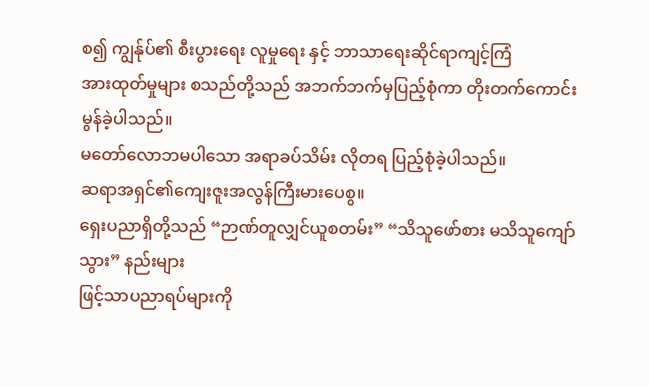စ၍ ကျွန်ုပ်၏ စီးပွားရေး လူမှုရေး နှင့် ဘာသာရေးဆိုင်ရာကျင့်ကြံ
အားထုတ်မှုများ စသည်တို့သည် အဘက်ဘက်မှပြည့်စုံကာ တိုးတက်ကောင်းမွန်ခဲ့ပါသည်။
မတော်လောဘမပါသော အရာခပ်သိမ်း လိုတရ ပြည့်စုံခဲ့ပါသည်။
ဆရာအရှင်၏ကျေးဇူးအလွန်ကြီးမားပေစွ။
ရှေးပညာရှိတို့သည် “ဉာဏ်တူလျှင်ယူစတမ်း” “သိသူဖော်စား မသိသူကျော်သွား” နည်းများ
ဖြင့်သာပညာရပ်များကို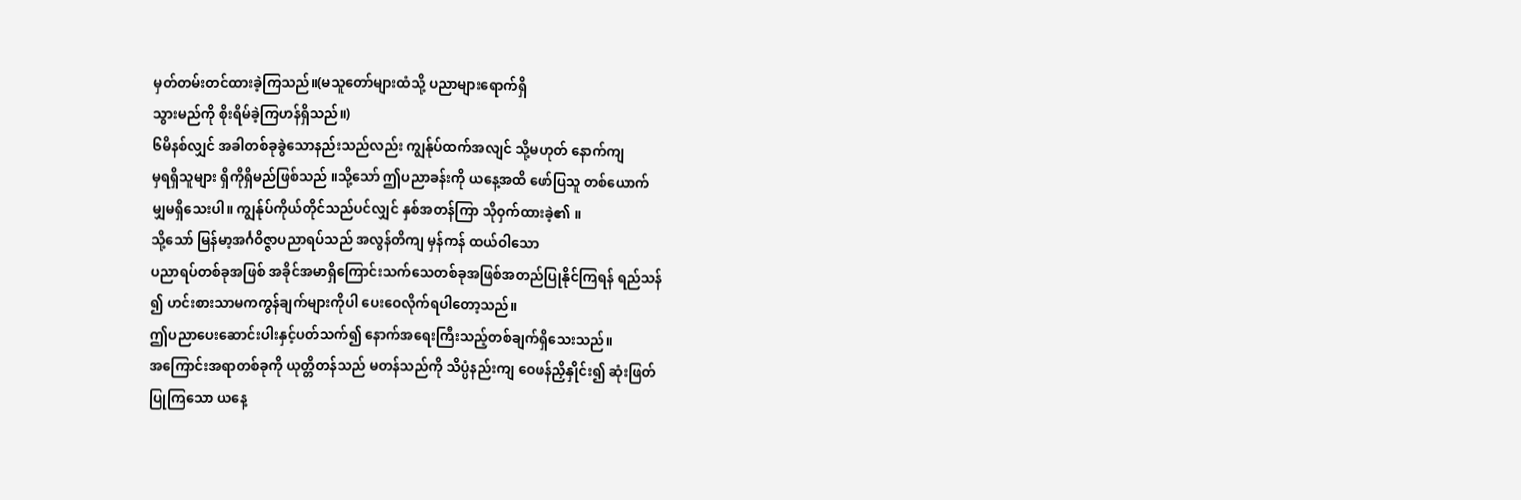မှတ်တမ်းတင်ထားခဲ့ကြသည်။(မသူတော်များထံသို့ ပညာများရောက်ရှိ
သွားမည်ကို စိုးရိမ်ခဲ့ကြဟန်ရှိသည်။)
၆မိနစ်လျှင် အခါတစ်ခုခွဲသောနည်းသည်လည်း ကျွန်ုပ်ထက်အလျင် သို့မဟုတ် နောက်ကျ
မှရရှိသူများ ရှိကိုရှိမည်ဖြစ်သည် ။သို့သော် ဤပညာခန်းကို ယနေ့အထိ ဖော်ပြသူ တစ်ယောက်
မျှမရှိသေးပါ။ ကျွန်ုပ်ကိုယ်တိုင်သည်ပင်လျှင် နှစ်အတန်ကြာ သိုဝှက်ထားခဲ့၏ ။
သို့သော် မြန်မာ့အင်္ဂဝိဇ္ဇာပညာရပ်သည် အလွန်တိကျ မှန်ကန် ထယ်ဝါသော
ပညာရပ်တစ်ခုအဖြစ် အခိုင်အမာရှိကြောင်းသက်သေတစ်ခုအဖြစ်အတည်ပြုနိုင်ကြရန် ရည်သန်
၍ ဟင်းစားသာမကကွန်ချက်များကိုပါ ပေးဝေလိုက်ရပါတော့သည်။
ဤပညာပေးဆောင်းပါးနှင့်ပတ်သက်၍ နောက်အရေးကြီးသည့်တစ်ချက်ရှိသေးသည်။
အကြောင်းအရာတစ်ခုကို ယုတ္တိတန်သည် မတန်သည်ကို သိပ္ပံနည်းကျ ဝေဖန်ညှိနှိုင်း၍ ဆုံးဖြတ်
ပြုကြသော ယနေ့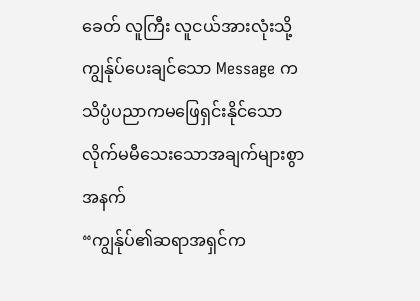ခေတ် လူကြီး လူငယ်အားလုံးသို့ ကျွန်ုပ်ပေးချင်သော Message က
သိပ္ပံပညာကမဖြေရှင်းနိုင်သော လိုက်မမီသေးသောအချက်များစွာအနက်
“ကျွန်ုပ်၏ဆရာအရှင်က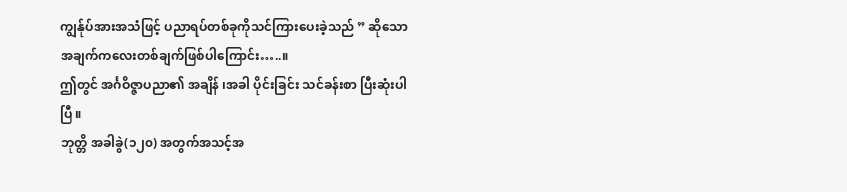ကျွန်ုပ်အားအသံဖြင့် ပညာရပ်တစ်ခုကိုသင်ကြားပေးခဲ့သည် ” ဆိုသော
အချက်ကလေးတစ်ချက်ဖြစ်ပါကြောင်း…..။
ဤတွင် အင်္ဂဝိဇ္ဇာပညာ၏ အချိန် ၊အခါ ပိုင်းခြင်း သင်ခန်းစာ ပြီးဆုံးပါပြီ ။
ဘုတ္တိ အခါခွဲ(၁၂၀) အတွက်အသင့်အ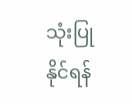သုံးပြု နိုင်ရန်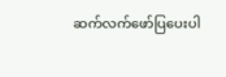ဆက်လက်ဖော်ပြပေးပါ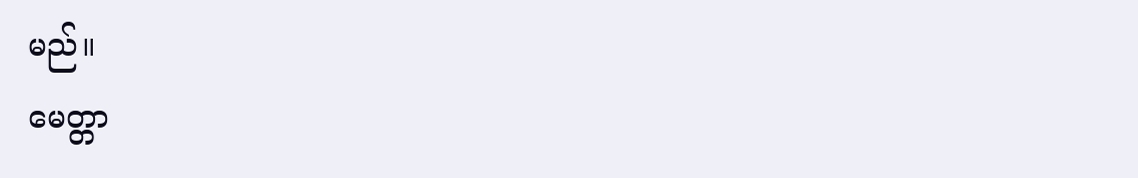မည်။
မေတ္တာ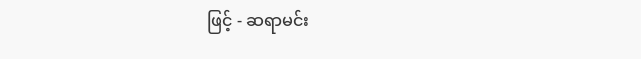ဖြင့် - ဆရာမင်း